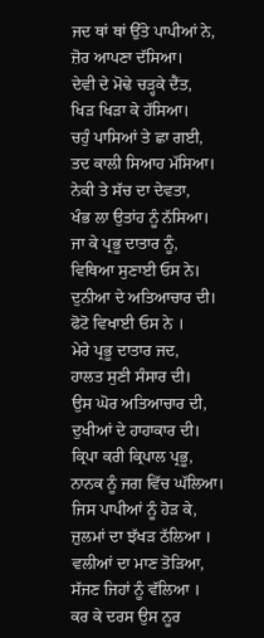ਜਦ ਥਾਂ ਥਾਂ ਉੱਤੇ ਪਾਪੀਆਂ ਨੇ,
ਜ਼ੋਰ ਆਪਣਾ ਦੱਸਿਆ।
ਦੇਵੀ ਦੇ ਮੋਢੇ ਚੜ੍ਹਕੇ ਦੈਂਤ,
ਖਿੜ ਖਿੜਾ ਕੇ ਹੱਸਿਆ।
ਚਹੁੰ ਪਾਸਿਆਂ ਤੇ ਛਾ ਗਈ,
ਤਦ ਕਾਲੀ ਸਿਆਹ ਮੱਸਿਆ।
ਨੇਕੀ ਤੇ ਸੱਚ ਦਾ ਦੇਵਤਾ,
ਖੰਭ ਲਾ ਉਤਾਂਹ ਨੂੰ ਨੱਸਿਆ।
ਜਾ ਕੇ ਪ੍ਰਭੂ ਦਾਤਾਰ ਨੂੰ,
ਵਿਥਿਆ ਸੁਣਾਈ ਓਸ ਨੇ।
ਦੁਨੀਆ ਦੇ ਅਤਿਆਚਾਰ ਦੀ।
ਫੋਟੋ ਵਿਖਾਈ ਓਸ ਨੇ ।
ਮੇਰੇ ਪ੍ਰਭੂ ਦਾਤਾਰ ਜਦ,
ਹਾਲਤ ਸੁਣੀ ਸੰਸਾਰ ਦੀ।
ਉਸ ਘੋਰ ਅਤਿਆਚਾਰ ਦੀ,
ਦੁਖੀਆਂ ਦੇ ਹਾਹਾਕਾਰ ਦੀ।
ਕ੍ਰਿਪਾ ਕਰੀ ਕ੍ਰਿਪਾਲ ਪ੍ਰਭੂ,
ਨਾਨਕ ਨੂੰ ਜਗ ਵਿੱਚ ਘੱਲਿਆ।
ਜਿਸ ਪਾਪੀਆਂ ਨੂੰ ਹੋੜ ਕੇ,
ਜ਼ੁਲਮਾਂ ਦਾ ਝੱਖੜ ਠੱਲਿਆ ।
ਵਲੀਆਂ ਦਾ ਮਾਣ ਤੋੜਿਆ,
ਸੱਜਣ ਜਿਹਾਂ ਨੂੰ ਵੱਲਿਆ ।
ਕਰ ਕੇ ਦਰਸ ਉਸ ਨੂਰ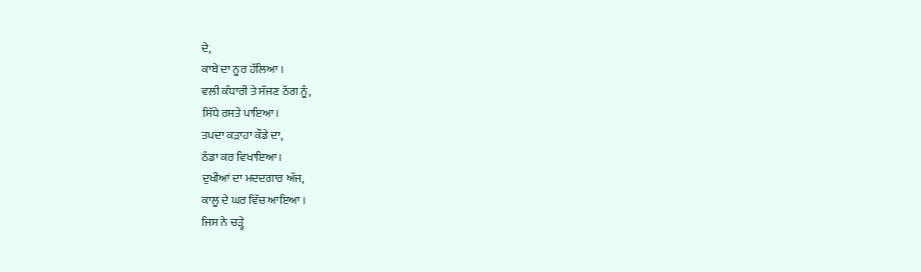ਦੇ,
ਕਾਬੇ ਦਾ ਨੂਰ ਹੱਲਿਆ ।
ਵਲੀ ਕੰਧਾਰੀ ਤੇ ਸੱਜਣ ਠੱਗ ਨੂੰ,
ਸਿੱਧੇ ਰਸਤੇ ਪਾਇਆ।
ਤਪਦਾ ਕੜਾਹਾ ਕੌਡੇ ਦਾ,
ਠੰਡਾ ਕਰ ਵਿਖਾਇਆ।
ਦੁਖੀਆਂ ਦਾ ਮਦਦਗਾਰ ਅੱਜ,
ਕਾਲੂ ਦੇ ਘਰ ਵਿੱਚ ਆਇਆ ।
ਜਿਸ ਨੇ ਚੜ੍ਹੇ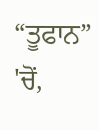“ਤੂਫਾਨ” 'ਚੋਂ,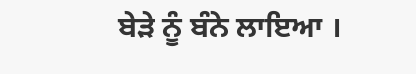ਬੇੜੇ ਨੂੰ ਬੰਨੇ ਲਾਇਆ ।